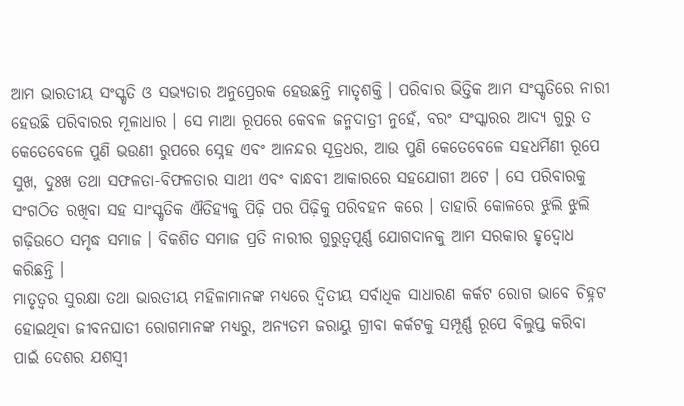ଆମ ଭାରତୀୟ ସଂସ୍କୃତି ଓ ସଭ୍ୟତାର ଅନୁପ୍ରେରକ ହେଉଛନ୍ତି ମାତୃଶକ୍ତି । ପରିବାର ଭିତ୍ତିକ ଆମ ସଂସ୍କୃତିରେ ନାରୀ ହେଉଛି ପରିବାରର ମୂଳାଧାର । ସେ ମାଆ ରୂପରେ କେବଳ ଜନ୍ମଦାତ୍ରୀ ନୁହେଁ, ବରଂ ସଂସ୍କାରର ଆଦ୍ୟ ଗୁରୁ ତ କେତେବେଳେ ପୁଣି ଭଉଣୀ ରୁପରେ ସ୍ନେହ ଏବଂ ଆନନ୍ଦର ସୂତ୍ରଧର, ଆଉ ପୁଣି କେତେବେଳେ ସହଧର୍ମିଣୀ ରୂପେ ସୁଖ, ଦୁଃଖ ତଥା ସଫଳତା-ବିଫଳତାର ସାଥୀ ଏବଂ ବାନ୍ଧବୀ ଆକାରରେ ସହଯୋଗୀ ଅଟେ । ସେ ପରିବାରକୁ ସଂଗଠିତ ରଖିବା ସହ ସାଂସ୍କୃତିକ ଐତିହ୍ୟକୁ ପିଢ଼ି ପର ପିଢ଼ିକୁ ପରିବହନ କରେ । ତାହାରି କୋଳରେ ଝୁଲି ଝୁଲି ଗଢ଼ିଉଠେ ସମୃଦ୍ଧ ସମାଜ । ବିକଶିତ ସମାଜ ପ୍ରତି ନାରୀର ଗୁରୁତ୍ୱପୂର୍ଣ୍ଣ ଯୋଗଦାନକୁ ଆମ ସରକାର ହୃଦ୍ବୋଧ କରିଛନ୍ତି ।
ମାତୃତ୍ୱର ସୁରକ୍ଷା ତଥା ଭାରତୀୟ ମହିଳାମାନଙ୍କ ମଧ୍ୟରେ ଦ୍ୱିତୀୟ ସର୍ବାଧିକ ସାଧାରଣ କର୍କଟ ରୋଗ ଭାବେ ଚିହ୍ନଟ ହୋଇଥିବା ଜୀବନଘାତୀ ରୋଗମାନଙ୍କ ମଧ୍ୟରୁ, ଅନ୍ୟତମ ଜରାୟୁ ଗ୍ରୀବା କର୍କଟକୁ ସମ୍ପୂର୍ଣ୍ଣ ରୂପେ ବିଲୁପ୍ତ କରିବା ପାଇଁ ଦେଶର ଯଶସ୍ୱୀ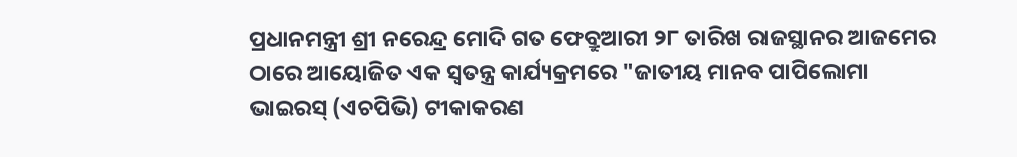ପ୍ରଧାନମନ୍ତ୍ରୀ ଶ୍ରୀ ନରେନ୍ଦ୍ର ମୋଦି ଗତ ଫେବ୍ରୁଆରୀ ୨୮ ତାରିଖ ରାଜସ୍ଥାନର ଆଜମେର ଠାରେ ଆୟୋଜିତ ଏକ ସ୍ୱତନ୍ତ୍ର କାର୍ଯ୍ୟକ୍ରମରେ "ଜାତୀୟ ମାନବ ପାପିଲୋମା ଭାଇରସ୍ (ଏଚପିଭି) ଟୀକାକରଣ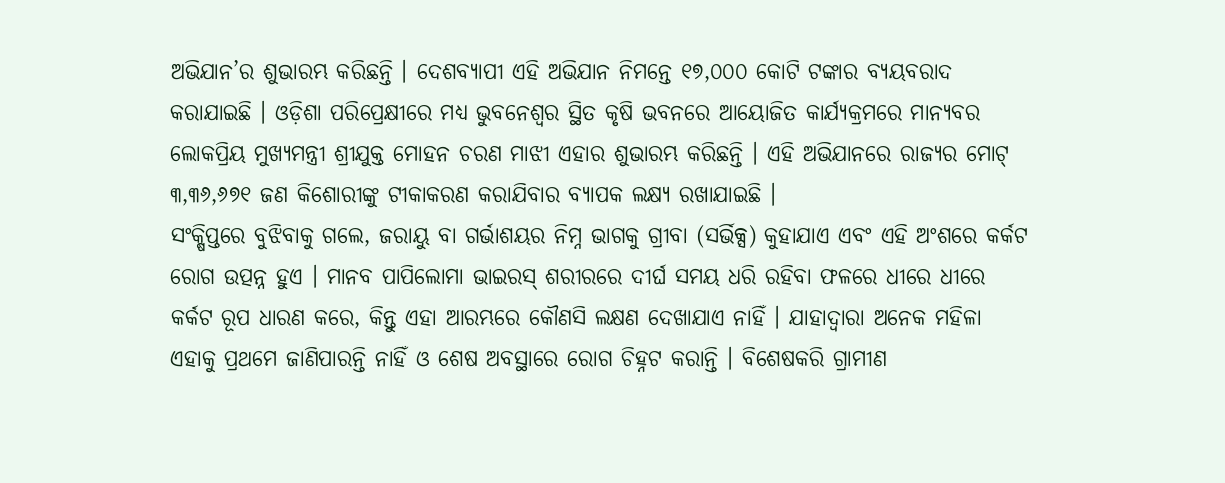ଅଭିଯାନ’ର ଶୁଭାରମ୍ଭ କରିଛନ୍ତି । ଦେଶବ୍ୟାପୀ ଏହି ଅଭିଯାନ ନିମନ୍ତେ ୧୭,୦୦୦ କୋଟି ଟଙ୍କାର ବ୍ୟୟବରାଦ କରାଯାଇଛି । ଓଡ଼ିଶା ପରିପ୍ରେକ୍ଷୀରେ ମଧ୍ୟ ଭୁବନେଶ୍ୱର ସ୍ଥିତ କୃଷି ଭବନରେ ଆୟୋଜିତ କାର୍ଯ୍ୟକ୍ରମରେ ମାନ୍ୟବର ଲୋକପ୍ରିୟ ମୁଖ୍ୟମନ୍ତ୍ରୀ ଶ୍ରୀଯୁକ୍ତ ମୋହନ ଚରଣ ମାଝୀ ଏହାର ଶୁଭାରମ୍ଭ କରିଛନ୍ତି । ଏହି ଅଭିଯାନରେ ରାଜ୍ୟର ମୋଟ୍ ୩,୩୬,୬୭୧ ଜଣ କିଶୋରୀଙ୍କୁ ଟୀକାକରଣ କରାଯିବାର ବ୍ୟାପକ ଲକ୍ଷ୍ୟ ରଖାଯାଇଛି ।
ସଂକ୍ଷିପ୍ତରେ ବୁଝିବାକୁ ଗଲେ, ଜରାୟୁ ବା ଗର୍ଭାଶୟର ନିମ୍ନ ଭାଗକୁ ଗ୍ରୀବା (ସର୍ଭିକ୍ସ) କୁହାଯାଏ ଏବଂ ଏହି ଅଂଶରେ କର୍କଟ ରୋଗ ଉତ୍ପନ୍ନ ହୁଏ । ମାନବ ପାପିଲୋମା ଭାଇରସ୍ ଶରୀରରେ ଦୀର୍ଘ ସମୟ ଧରି ରହିବା ଫଳରେ ଧୀରେ ଧୀରେ କର୍କଟ ରୂପ ଧାରଣ କରେ, କିନ୍ତୁ ଏହା ଆରମ୍ଭରେ କୌଣସି ଲକ୍ଷଣ ଦେଖାଯାଏ ନାହିଁ । ଯାହାଦ୍ୱାରା ଅନେକ ମହିଳା ଏହାକୁ ପ୍ରଥମେ ଜାଣିପାରନ୍ତି ନାହିଁ ଓ ଶେଷ ଅବସ୍ଥାରେ ରୋଗ ଚିହ୍ନଟ କରାନ୍ତି । ବିଶେଷକରି ଗ୍ରାମୀଣ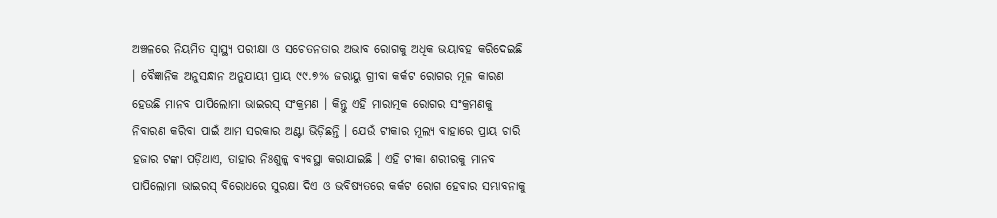ଅଞ୍ଚଳରେ ନିୟମିତ ସ୍ୱାସ୍ଥ୍ୟ ପରୀକ୍ଷା ଓ ସଚେତନତାର ଅଭାବ ରୋଗକୁ ଅଧିକ ଭୟାବହ କରିଦେଇଛି । ବୈଜ୍ଞାନିକ ଅନୁସନ୍ଧାନ ଅନୁଯାୟୀ ପ୍ରାୟ ୯୯.୭% ଜରାୟୁ ଗ୍ରୀବା କର୍କଟ ରୋଗର ମୂଳ କାରଣ ହେଉଛି ମାନବ ପାପିଲୋମା ଭାଇରସ୍ ସଂକ୍ରମଣ । କିନ୍ତୁ ଏହି ମାରାତ୍ମକ ରୋଗର ସଂକ୍ରମଣକୁ ନିବାରଣ କରିବା ପାଇଁ ଆମ ସରକାର ଅଣ୍ଟା ଭିଡ଼ିଛନ୍ତି । ଯେଉଁ ଟୀକାର ମୂଲ୍ୟ ବାହାରେ ପ୍ରାୟ ଚାରି ହଜାର ଟଙ୍କା ପଡ଼ିଥାଏ, ତାହାର ନିଃଶୁଳ୍କ ବ୍ୟବସ୍ଥା କରାଯାଇଛି । ଏହି ଟୀକା ଶରୀରକୁ ମାନବ ପାପିଲୋମା ଭାଇରସ୍ ବିରୋଧରେ ସୁରକ୍ଷା ଦିଏ ଓ ଭବିଷ୍ୟତରେ କର୍କଟ ରୋଗ ହେବାର ସମ୍ଭାବନାକୁ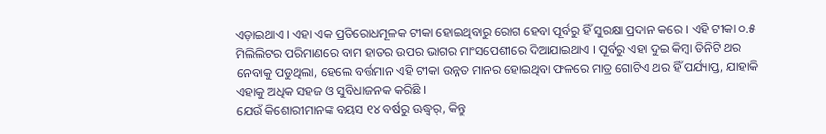ଏଡ଼ାଇଥାଏ । ଏହା ଏକ ପ୍ରତିରୋଧମୂଳକ ଟୀକା ହୋଇଥିବାରୁ ରୋଗ ହେବା ପୂର୍ବରୁ ହିଁ ସୁରକ୍ଷା ପ୍ରଦାନ କରେ । ଏହି ଟୀକା ୦.୫ ମିଲିଲିଟର ପରିମାଣରେ ବାମ ହାତର ଉପର ଭାଗର ମାଂସପେଶୀରେ ଦିଆଯାଇଥାଏ । ପୂର୍ବରୁ ଏହା ଦୁଇ କିମ୍ବା ତିନିଟି ଥର ନେବାକୁ ପଡୁଥିଲା, ହେଲେ ବର୍ତ୍ତମାନ ଏହି ଟୀକା ଉନ୍ନତ ମାନର ହୋଇଥିବା ଫଳରେ ମାତ୍ର ଗୋଟିଏ ଥର ହିଁ ପର୍ଯ୍ୟାପ୍ତ, ଯାହାକି ଏହାକୁ ଅଧିକ ସହଜ ଓ ସୁବିଧାଜନକ କରିଛି ।
ଯେଉଁ କିଶୋରୀମାନଙ୍କ ବୟସ ୧୪ ବର୍ଷରୁ ଊଦ୍ଧ୍ୱର୍, କିନ୍ତୁ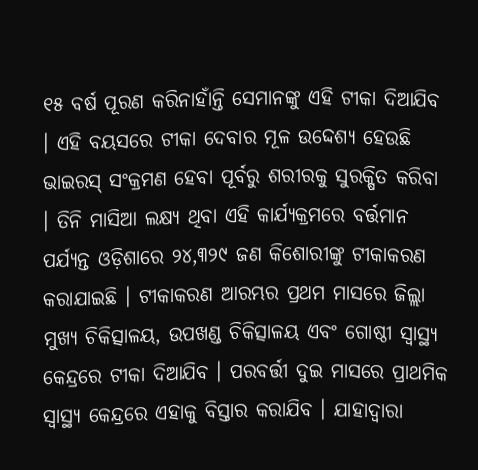୧୫ ବର୍ଷ ପୂରଣ କରିନାହାଁନ୍ତି ସେମାନଙ୍କୁ ଏହି ଟୀକା ଦିଆଯିବ । ଏହି ବୟସରେ ଟୀକା ଦେବାର ମୂଳ ଉଦ୍ଦେଶ୍ୟ ହେଉଛି ଭାଇରସ୍ ସଂକ୍ରମଣ ହେବା ପୂର୍ବରୁ ଶରୀରକୁ ସୁରକ୍ଷିତ କରିବା । ତିନି ମାସିଆ ଲକ୍ଷ୍ୟ ଥିବା ଏହି କାର୍ଯ୍ୟକ୍ରମରେ ବର୍ତ୍ତମାନ ପର୍ଯ୍ୟନ୍ତ ଓଡ଼ିଶାରେ ୨୪,୩୨୯ ଜଣ କିଶୋରୀଙ୍କୁ ଟୀକାକରଣ କରାଯାଇଛି । ଟୀକାକରଣ ଆରମ୍ଭର ପ୍ରଥମ ମାସରେ ଜିଲ୍ଲା ମୁଖ୍ୟ ଚିକିତ୍ସାଳୟ, ଉପଖଣ୍ଡ ଚିକିତ୍ସାଳୟ ଏବଂ ଗୋଷ୍ଠୀ ସ୍ୱାସ୍ଥ୍ୟ କେନ୍ଦ୍ରରେ ଟୀକା ଦିଆଯିବ । ପରବର୍ତ୍ତୀ ଦୁଇ ମାସରେ ପ୍ରାଥମିକ ସ୍ୱାସ୍ଥ୍ୟ କେନ୍ଦ୍ରରେ ଏହାକୁ ବିସ୍ତାର କରାଯିବ । ଯାହାଦ୍ୱାରା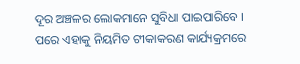ଦୂର ଅଞ୍ଚଳର ଲୋକମାନେ ସୁବିଧା ପାଇପାରିବେ । ପରେ ଏହାକୁ ନିୟମିତ ଟୀକାକରଣ କାର୍ଯ୍ୟକ୍ରମରେ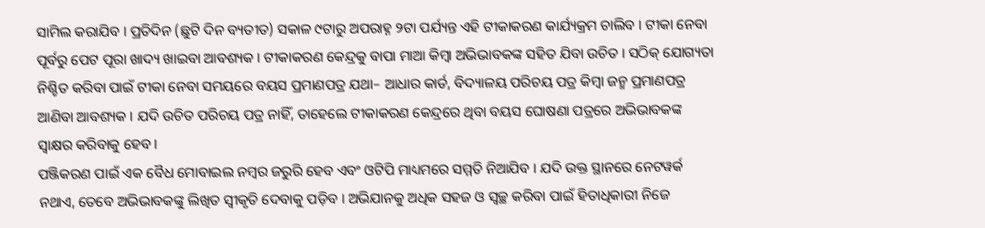ସାମିଲ କରାଯିବ । ପ୍ରତିଦିନ (ଛୁଟି ଦିନ ବ୍ୟତୀତ) ସକାଳ ୯ଟାରୁ ଅପରାହ୍ନ ୨ଟା ପର୍ଯ୍ୟନ୍ତ ଏହି ଟୀକାକରଣ କାର୍ଯ୍ୟକ୍ରମ ଚାଲିବ । ଟୀକା ନେବା ପୂର୍ବରୁ ପେଟ ପୂରା ଖାଦ୍ୟ ଖାଇବା ଆବଶ୍ୟକ । ଟୀକାକରଣ କେନ୍ଦ୍ରକୁ ବାପା ମାଆ କିମ୍ବା ଅଭିଭାବକଙ୍କ ସହିତ ଯିବା ଉଚିତ । ସଠିକ୍ ଯୋଗ୍ୟତା ନିଶ୍ଚିତ କରିବା ପାଇଁ ଟୀକା ନେବା ସମୟରେ ବୟସ ପ୍ରମାଣପତ୍ର ଯଥା– ଆଧାର କାର୍ଡ, ବିଦ୍ୟାଳୟ ପରିଚୟ ପତ୍ର କିମ୍ବା ଜନ୍ମ ପ୍ରମାଣପତ୍ର ଆଣିବା ଆବଶ୍ୟକ । ଯଦି ଉଚିତ ପରିଚୟ ପତ୍ର ନାହିଁ, ତାହେଲେ ଟୀକାକରଣ କେନ୍ଦ୍ରରେ ଥିବା ବୟସ ଘୋଷଣା ପତ୍ରରେ ଅଭିଭାବକଙ୍କ ସ୍ୱାକ୍ଷର କରିବାକୁ ହେବ ।
ପଞ୍ଜିକରଣ ପାଇଁ ଏକ ବୈଧ ମୋବାଇଲ ନମ୍ବର ଜରୁରି ହେବ ଏବଂ ଓଟିପି ମାଧ୍ୟମରେ ସମ୍ମତି ନିଆଯିବ । ଯଦି ଉକ୍ତ ସ୍ଥାନରେ ନେଟୱର୍କ ନଥାଏ, ତେବେ ଅଭିଭାବକଙ୍କୁ ଲିଖିତ ସ୍ୱୀକୃତି ଦେବାକୁ ପଡ଼ିବ । ଅଭିଯାନକୁ ଅଧିକ ସହଜ ଓ ସ୍ୱଚ୍ଛ କରିବା ପାଇଁ ହିତାଧିକାରୀ ନିଜେ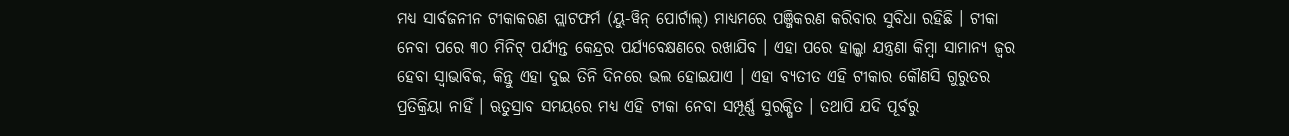ମଧ୍ୟ ସାର୍ବଜନୀନ ଟୀକାକରଣ ପ୍ଲାଟଫର୍ମ (ୟୁ-ୱିନ୍ ପୋର୍ଟାଲ୍) ମାଧ୍ୟମରେ ପଞ୍ଜିକରଣ କରିବାର ସୁବିଧା ରହିଛି । ଟୀକା ନେବା ପରେ ୩୦ ମିନିଟ୍ ପର୍ଯ୍ୟନ୍ତ କେନ୍ଦ୍ରର ପର୍ଯ୍ୟବେକ୍ଷଣରେ ରଖାଯିବ । ଏହା ପରେ ହାଲ୍କା ଯନ୍ତ୍ରଣା କିମ୍ବା ସାମାନ୍ୟ ଜ୍ୱର ହେବା ସ୍ୱାଭାବିକ, କିନ୍ତୁ ଏହା ଦୁଇ ତିନି ଦିନରେ ଭଲ ହୋଇଯାଏ । ଏହା ବ୍ୟତୀତ ଏହି ଟୀକାର କୌଣସି ଗୁରୁତର ପ୍ରତିକ୍ରିୟା ନାହିଁ । ଋତୁସ୍ରାବ ସମୟରେ ମଧ୍ୟ ଏହି ଟୀକା ନେବା ସମ୍ପୂର୍ଣ୍ଣ ସୁରକ୍ଷିତ । ତଥାପି ଯଦି ପୂର୍ବରୁ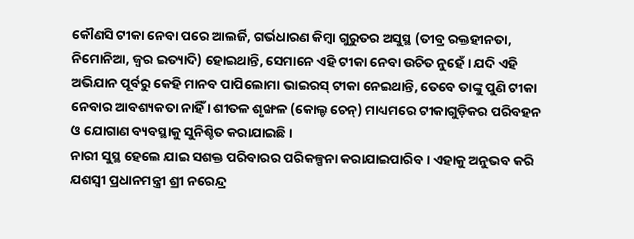କୌଣସି ଟୀକା ନେବା ପରେ ଆଲର୍ଜି, ଗର୍ଭଧାରଣ କିମ୍ବା ଗୁରୁତର ଅସୁସ୍ଥ (ତୀବ୍ର ରକ୍ତହୀନତା, ନିମୋନିଆ, ଜ୍ୱର ଇତ୍ୟାଦି) ହୋଇଥାନ୍ତି, ସେମାନେ ଏହି ଟୀକା ନେବା ଉଚିତ ନୁହେଁ । ଯଦି ଏହି ଅଭିଯାନ ପୂର୍ବରୁ କେହି ମାନବ ପାପିଲୋମା ଭାଇରସ୍ ଟୀକା ନେଇଥାନ୍ତି, ତେବେ ତାଙ୍କୁ ପୁଣି ଟୀକା ନେବାର ଆବଶ୍ୟକତା ନାହିଁ । ଶୀତଳ ଶୃଙ୍ଖଳ (କୋଲ୍ଡ ଚେନ୍) ମାଧ୍ୟମରେ ଟୀକାଗୁଡ଼ିକର ପରିବହନ ଓ ଯୋଗାଣ ବ୍ୟବସ୍ଥାକୁ ସୁନିଶ୍ଚିତ କରାଯାଇଛି ।
ନାରୀ ସୁସ୍ଥ ହେଲେ ଯାଇ ସଶକ୍ତ ପରିବାରର ପରିକଳ୍ପନା କରାଯାଇପାରିବ । ଏହାକୁ ଅନୁଭବ କରି ଯଶସ୍ୱୀ ପ୍ରଧାନମନ୍ତ୍ରୀ ଶ୍ରୀ ନରେନ୍ଦ୍ର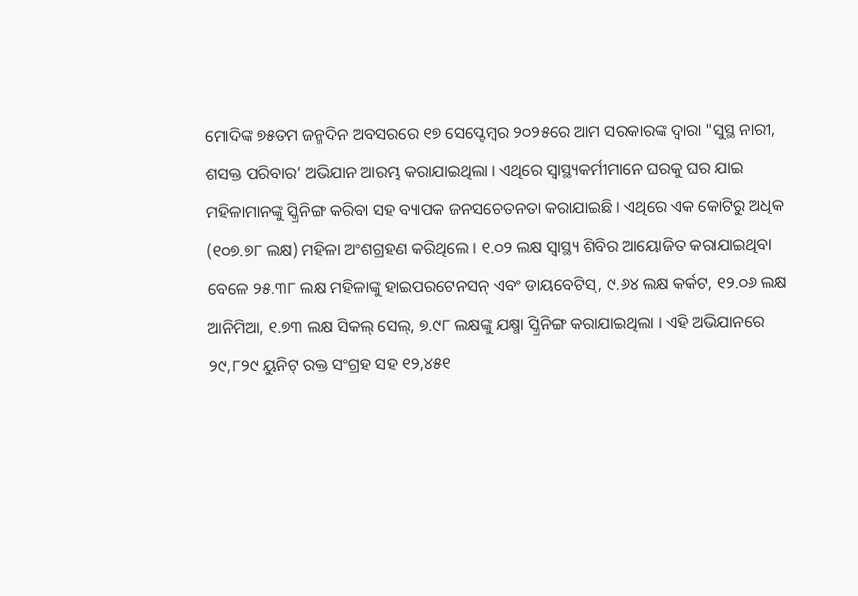ମୋଦିଙ୍କ ୭୫ତମ ଜନ୍ମଦିନ ଅବସରରେ ୧୭ ସେପ୍ଟେମ୍ବର ୨୦୨୫ରେ ଆମ ସରକାରଙ୍କ ଦ୍ୱାରା "ସୁସ୍ଥ ନାରୀ, ଶସକ୍ତ ପରିବାର’ ଅଭିଯାନ ଆରମ୍ଭ କରାଯାଇଥିଲା । ଏଥିରେ ସ୍ୱାସ୍ଥ୍ୟକର୍ମୀମାନେ ଘରକୁ ଘର ଯାଇ ମହିଳାମାନଙ୍କୁ ସ୍କ୍ରିନିଙ୍ଗ କରିବା ସହ ବ୍ୟାପକ ଜନସଚେତନତା କରାଯାଇଛି । ଏଥିରେ ଏକ କୋଟିରୁ ଅଧିକ (୧୦୭.୭୮ ଲକ୍ଷ) ମହିଳା ଅଂଶଗ୍ରହଣ କରିଥିଲେ । ୧.୦୨ ଲକ୍ଷ ସ୍ୱାସ୍ଥ୍ୟ ଶିବିର ଆୟୋଜିତ କରାଯାଇଥିବା ବେଳେ ୨୫.୩୮ ଲକ୍ଷ ମହିଳାଙ୍କୁ ହାଇପରଟେନସନ୍ ଏବଂ ଡାୟବେଟିସ୍, ୯.୬୪ ଲକ୍ଷ କର୍କଟ, ୧୨.୦୬ ଲକ୍ଷ ଆନିମିଆ, ୧.୭୩ ଲକ୍ଷ ସିକଲ୍ ସେଲ୍, ୭.୯୮ ଲକ୍ଷଙ୍କୁ ଯକ୍ଷ୍ମା ସ୍କ୍ରିନିଙ୍ଗ କରାଯାଇଥିଲା । ଏହି ଅଭିଯାନରେ ୨୯,୮୨୯ ୟୁନିଟ୍ ରକ୍ତ ସଂଗ୍ରହ ସହ ୧୨,୪୫୧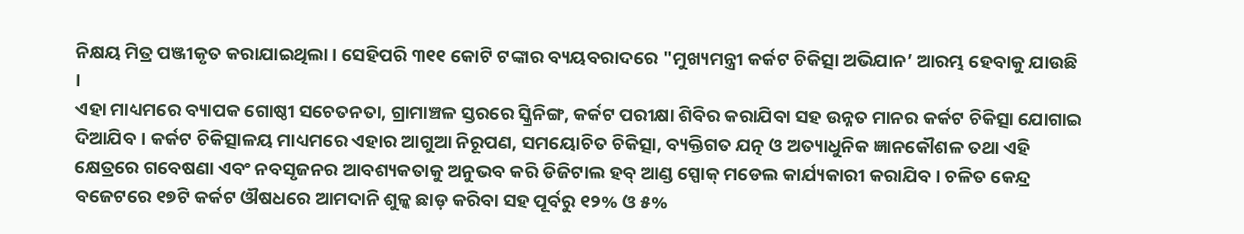ନିକ୍ଷୟ ମିତ୍ର ପଞ୍ଜୀକୃତ କରାଯାଇଥିଲା । ସେହିପରି ୩୧୧ କୋଟି ଟଙ୍କାର ବ୍ୟୟବରାଦରେ "ମୁଖ୍ୟମନ୍ତ୍ରୀ କର୍କଟ ଚିକିତ୍ସା ଅଭିଯାନ’ ଆରମ୍ଭ ହେବାକୁ ଯାଉଛି ।
ଏହା ମାଧ୍ୟମରେ ବ୍ୟାପକ ଗୋଷ୍ଠୀ ସଚେତନତା, ଗ୍ରାମାଞ୍ଚଳ ସ୍ତରରେ ସ୍କ୍ରିନିଙ୍ଗ, କର୍କଟ ପରୀକ୍ଷା ଶିବିର କରାଯିବା ସହ ଉନ୍ନତ ମାନର କର୍କଟ ଚିକିତ୍ସା ଯୋଗାଇ ଦିଆଯିବ । କର୍କଟ ଚିକିତ୍ସାଳୟ ମାଧ୍ୟମରେ ଏହାର ଆଗୁଆ ନିରୂପଣ, ସମୟୋଚିତ ଚିକିତ୍ସା, ବ୍ୟକ୍ତିଗତ ଯତ୍ନ ଓ ଅତ୍ୟାଧୁନିକ ଜ୍ଞାନକୌଶଳ ତଥା ଏହି କ୍ଷେତ୍ରରେ ଗବେଷଣା ଏବଂ ନବସୃଜନର ଆବଶ୍ୟକତାକୁ ଅନୁଭବ କରି ଡିଜିଟାଲ ହବ୍ ଆଣ୍ଡ ସ୍ପୋକ୍ ମଡେଲ କାର୍ଯ୍ୟକାରୀ କରାଯିବ । ଚଳିତ କେନ୍ଦ୍ର ବଜେଟରେ ୧୭ଟି କର୍କଟ ଔଷଧରେ ଆମଦାନି ଶୁଳ୍କ ଛାଡ଼ କରିବା ସହ ପୂର୍ବରୁ ୧୨% ଓ ୫%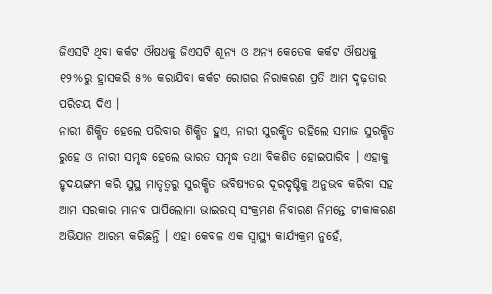ଜିଏସଟି ଥିବା କର୍କଟ ଔଷଧକୁ ଜିଏସଟି ଶୂନ୍ୟ ଓ ଅନ୍ୟ କେତେକ କର୍କଟ ଔଷଧକୁ ୧୨%ରୁ ହ୍ରାସକରି ୫% କରାଯିବା କର୍କଟ ରୋଗର ନିରାକରଣ ପ୍ରତି ଆମ ଦୃଢ଼ତାର ପରିଚୟ ଦିଏ ।
ନାରୀ ଶିକ୍ଷିତ ହେଲେ ପରିବାର ଶିକ୍ଷିତ ହୁଏ, ନାରୀ ସୁରକ୍ଷିତ ରହିଲେ ସମାଜ ସୁରକ୍ଷିତ ରୁହେ ଓ ନାରୀ ସମୃଦ୍ଧ ହେଲେ ଭାରତ ସମୃଦ୍ଧ ତଥା ବିକଶିତ ହୋଇପାରିବ । ଏହାକୁ ହୃଦୟଙ୍ଗମ କରି ସୁସ୍ଥ ମାତୃତ୍ୱରୁ ସୁରକ୍ଷିତ ଭବିଷ୍ୟତର ଦୂରଦୃଷ୍ଟିକୁ ଅନୁଭବ କରିବା ସହ ଆମ ସରକାର ମାନବ ପାପିଲୋମା ଭାଇରସ୍ ସଂକ୍ରମଣ ନିବାରଣ ନିମନ୍ତେ ଟୀକାକରଣ ଅଭିଯାନ ଆରମ୍ଭ କରିଛନ୍ତି । ଏହା କେବଳ ଏକ ସ୍ୱାସ୍ଥ୍ୟ କାର୍ଯ୍ୟକ୍ରମ ନୁହେଁ,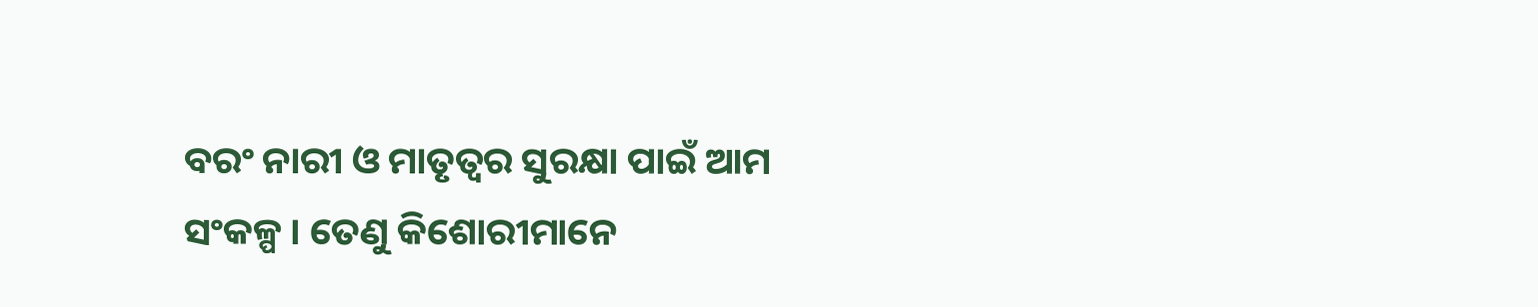ବରଂ ନାରୀ ଓ ମାତୃତ୍ୱର ସୁରକ୍ଷା ପାଇଁ ଆମ ସଂକଳ୍ପ । ତେଣୁ କିଶୋରୀମାନେ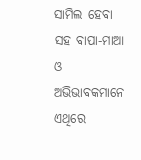ସାମିଲ ହେବା ସହ ବାପା-ମାଆ ଓ ଅଭିଭାବକମାନେ ଏଥିରେ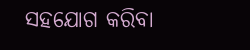ସହଯୋଗ କରିବା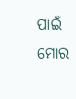ପାଇଁ ମୋର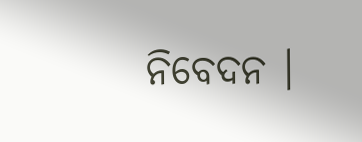ନିବେଦନ ।